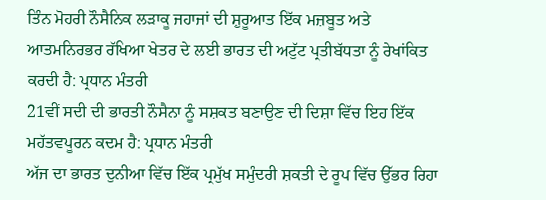ਤਿੰਨ ਮੋਹਰੀ ਨੌਸੈਨਿਕ ਲੜਾਕੂ ਜਹਾਜਾਂ ਦੀ ਸ਼ੁਰੂਆਤ ਇੱਕ ਮਜ਼ਬੂਤ ਅਤੇ ਆਤਮਨਿਰਭਰ ਰੱਖਿਆ ਖੇਤਰ ਦੇ ਲਈ ਭਾਰਤ ਦੀ ਅਟੁੱਟ ਪ੍ਰਤੀਬੱਧਤਾ ਨੂੰ ਰੇਖਾਂਕਿਤ ਕਰਦੀ ਹੈ: ਪ੍ਰਧਾਨ ਮੰਤਰੀ
21ਵੀਂ ਸਦੀ ਦੀ ਭਾਰਤੀ ਨੌਸੈਨਾ ਨੂੰ ਸਸ਼ਕਤ ਬਣਾਉਣ ਦੀ ਦਿਸ਼ਾ ਵਿੱਚ ਇਹ ਇੱਕ ਮਹੱਤਵਪੂਰਨ ਕਦਮ ਹੈ: ਪ੍ਰਧਾਨ ਮੰਤਰੀ
ਅੱਜ ਦਾ ਭਾਰਤ ਦੁਨੀਆ ਵਿੱਚ ਇੱਕ ਪ੍ਰਮੁੱਖ ਸਮੁੰਦਰੀ ਸ਼ਕਤੀ ਦੇ ਰੂਪ ਵਿੱਚ ਉੱਭਰ ਰਿਹਾ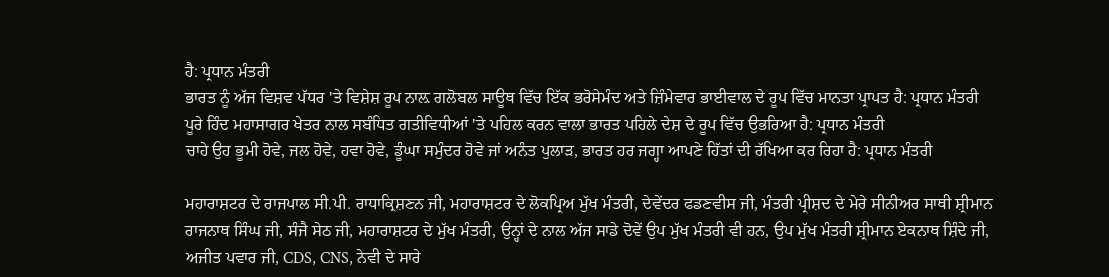ਹੈ: ਪ੍ਰਧਾਨ ਮੰਤਰੀ
ਭਾਰਤ ਨੂੰ ਅੱਜ ਵਿਸ਼ਵ ਪੱਧਰ 'ਤੇ ਵਿਸ਼ੇਸ਼ ਰੂਪ ਨਾਲ਼ ਗਲੋਬਲ ਸਾਊਥ ਵਿੱਚ ਇੱਕ ਭਰੋਸੇਮੰਦ ਅਤੇ ਜ਼ਿੰਮੇਵਾਰ ਭਾਈਵਾਲ ਦੇ ਰੂਪ ਵਿੱਚ ਮਾਨਤਾ ਪ੍ਰਾਪਤ ਹੈ: ਪ੍ਰਧਾਨ ਮੰਤਰੀ
ਪੂਰੇ ਹਿੰਦ ਮਹਾਸਾਗਰ ਖੇਤਰ ਨਾਲ ਸਬੰਧਿਤ ਗਤੀਵਿਧੀਆਂ 'ਤੇ ਪਹਿਲ ਕਰਨ ਵਾਲਾ ਭਾਰਤ ਪਹਿਲੇ ਦੇਸ਼ ਦੇ ਰੂਪ ਵਿੱਚ ਉਭਰਿਆ ਹੈ: ਪ੍ਰਧਾਨ ਮੰਤਰੀ
ਚਾਹੇ ਉਹ ਭੂਮੀ ਹੋਵੇ, ਜਲ ਹੋਵੇ, ਹਵਾ ਹੋਵੇ, ਡੂੰਘਾ ਸਮੁੰਦਰ ਹੋਵੇ ਜਾਂ ਅਨੰਤ ਪੁਲਾੜ, ਭਾਰਤ ਹਰ ਜਗ੍ਹਾ ਆਪਣੇ ਹਿੱਤਾਂ ਦੀ ਰੱਖਿਆ ਕਰ ਰਿਹਾ ਹੈ: ਪ੍ਰਧਾਨ ਮੰਤਰੀ

ਮਹਾਰਾਸ਼ਟਰ ਦੇ ਰਾਜਪਾਲ ਸੀ.ਪੀ. ਰਾਧਾਕ੍ਰਿਸ਼ਣਨ ਜੀ, ਮਹਾਰਾਸ਼ਟਰ ਦੇ ਲੋਕਪ੍ਰਿਅ ਮੁੱਖ ਮੰਤਰੀ, ਦੇਵੇਂਦਰ ਫਡਣਵੀਸ ਜੀ, ਮੰਤਰੀ ਪ੍ਰੀਸ਼ਦ ਦੇ ਮੇਰੇ ਸੀਨੀਅਰ ਸਾਥੀ ਸ਼੍ਰੀਮਾਨ ਰਾਜਨਾਥ ਸਿੰਘ ਜੀ, ਸੰਜੈ ਸੇਠ ਜੀ, ਮਹਾਰਾਸ਼ਟਰ ਦੇ ਮੁੱਖ ਮੰਤਰੀ, ਉਨ੍ਹਾਂ ਦੇ ਨਾਲ ਅੱਜ ਸਾਡੇ ਦੋਵੇਂ ਉਪ ਮੁੱਖ ਮੰਤਰੀ ਵੀ ਹਨ, ਉਪ ਮੁੱਖ ਮੰਤਰੀ ਸ਼੍ਰੀਮਾਨ ਏਕਨਾਥ ਸ਼ਿੰਦੇ ਜੀ, ਅਜੀਤ ਪਵਾਰ ਜੀ, CDS, CNS, ਨੇਵੀ ਦੇ ਸਾਰੇ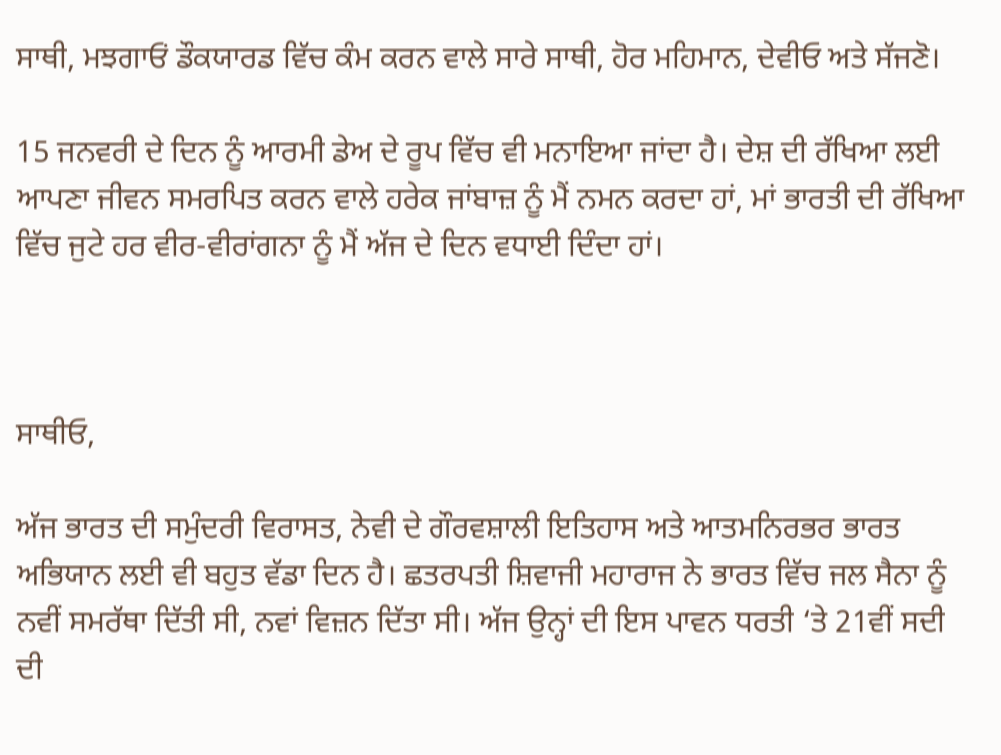ਸਾਥੀ, ਮਝਗਾਓਂ ਡੌਕਯਾਰਡ ਵਿੱਚ ਕੰਮ ਕਰਨ ਵਾਲੇ ਸਾਰੇ ਸਾਥੀ, ਹੋਰ ਮਹਿਮਾਨ, ਦੇਵੀਓ ਅਤੇ ਸੱਜਣੋ।

15 ਜਨਵਰੀ ਦੇ ਦਿਨ ਨੂੰ ਆਰਮੀ ਡੇਅ ਦੇ ਰੂਪ ਵਿੱਚ ਵੀ ਮਨਾਇਆ ਜਾਂਦਾ ਹੈ। ਦੇਸ਼ ਦੀ ਰੱਖਿਆ ਲਈ ਆਪਣਾ ਜੀਵਨ ਸਮਰਪਿਤ ਕਰਨ ਵਾਲੇ ਹਰੇਕ ਜਾਂਬਾਜ਼ ਨੂੰ ਮੈਂ ਨਮਨ ਕਰਦਾ ਹਾਂ, ਮਾਂ ਭਾਰਤੀ ਦੀ ਰੱਖਿਆ ਵਿੱਚ ਜੁਟੇ ਹਰ ਵੀਰ-ਵੀਰਾਂਗਨਾ ਨੂੰ ਮੈਂ ਅੱਜ ਦੇ ਦਿਨ ਵਧਾਈ ਦਿੰਦਾ ਹਾਂ।



ਸਾਥੀਓ,

ਅੱਜ ਭਾਰਤ ਦੀ ਸਮੁੰਦਰੀ ਵਿਰਾਸਤ, ਨੇਵੀ ਦੇ ਗੌਰਵਸ਼ਾਲੀ ਇਤਿਹਾਸ ਅਤੇ ਆਤਮਨਿਰਭਰ ਭਾਰਤ ਅਭਿਯਾਨ ਲਈ ਵੀ ਬਹੁਤ ਵੱਡਾ ਦਿਨ ਹੈ। ਛਤਰਪਤੀ ਸ਼ਿਵਾਜੀ ਮਹਾਰਾਜ ਨੇ ਭਾਰਤ ਵਿੱਚ ਜਲ ਸੈਨਾ ਨੂੰ ਨਵੀਂ ਸਮਰੱਥਾ ਦਿੱਤੀ ਸੀ, ਨਵਾਂ ਵਿਜ਼ਨ ਦਿੱਤਾ ਸੀ। ਅੱਜ ਉਨ੍ਹਾਂ ਦੀ ਇਸ ਪਾਵਨ ਧਰਤੀ ‘ਤੇ 21ਵੀਂ ਸਦੀ ਦੀ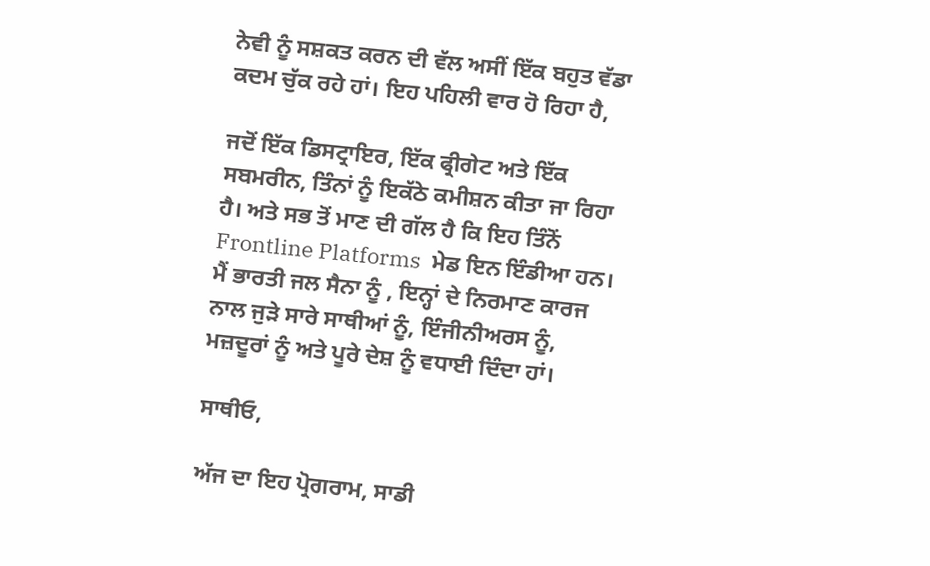ਨੇਵੀ ਨੂੰ ਸਸ਼ਕਤ ਕਰਨ ਦੀ ਵੱਲ ਅਸੀਂ ਇੱਕ ਬਹੁਤ ਵੱਡਾ ਕਦਮ ਚੁੱਕ ਰਹੇ ਹਾਂ। ਇਹ ਪਹਿਲੀ ਵਾਰ ਹੋ ਰਿਹਾ ਹੈ,

ਜਦੋਂ ਇੱਕ ਡਿਸਟ੍ਰਾਇਰ, ਇੱਕ ਫ੍ਰੀਗੇਟ ਅਤੇ ਇੱਕ ਸਬਮਰੀਨ, ਤਿੰਨਾਂ ਨੂੰ ਇਕੱਠੇ ਕਮੀਸ਼ਨ ਕੀਤਾ ਜਾ ਰਿਹਾ ਹੈ। ਅਤੇ ਸਭ ਤੋਂ ਮਾਣ ਦੀ ਗੱਲ ਹੈ ਕਿ ਇਹ ਤਿੰਨੋਂ Frontline Platforms  ਮੇਡ ਇਨ ਇੰਡੀਆ ਹਨ। ਮੈਂ ਭਾਰਤੀ ਜਲ ਸੈਨਾ ਨੂੰ , ਇਨ੍ਹਾਂ ਦੇ ਨਿਰਮਾਣ ਕਾਰਜ ਨਾਲ ਜੁੜੇ ਸਾਰੇ ਸਾਥੀਆਂ ਨੂੰ, ਇੰਜੀਨੀਅਰਸ ਨੂੰ, ਮਜ਼ਦੂਰਾਂ ਨੂੰ ਅਤੇ ਪੂਰੇ ਦੇਸ਼ ਨੂੰ ਵਧਾਈ ਦਿੰਦਾ ਹਾਂ।

ਸਾਥੀਓ,

ਅੱਜ ਦਾ ਇਹ ਪ੍ਰੋਗਰਾਮ, ਸਾਡੀ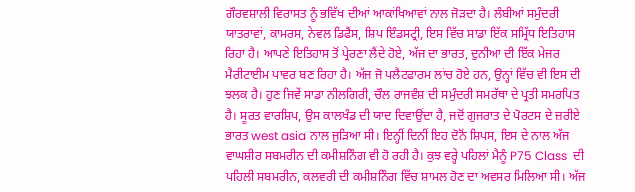ਗੌਰਵਸ਼ਾਲੀ ਵਿਰਾਸਤ ਨੂੰ ਭਵਿੱਖ ਦੀਆਂ ਆਕਾਂਖਿਆਵਾਂ ਨਾਲ ਜੋੜਦਾ ਹੈ। ਲੰਬੀਆਂ ਸਮੁੰਦਰੀ ਯਾਤਰਾਵਾਂ, ਕਾਮਰਸ, ਨੇਵਲ ਡਿਫੈਂਸ, ਸ਼ਿਪ ਇੰਡਸਟ੍ਰੀ, ਇਸ ਵਿੱਚ ਸਾਡਾ ਇੱਕ ਸਮ੍ਰਿੱਧ ਇਤਿਹਾਸ ਰਿਹਾ ਹੈ। ਆਪਣੇ ਇਤਿਹਾਸ ਤੋਂ ਪ੍ਰੇਰਣਾ ਲੈਂਦੇ ਹੋਏ, ਅੱਜ ਦਾ ਭਾਰਤ, ਦੁਨੀਆ ਦੀ ਇੱਕ ਮੇਜਰ ਮੈਰੀਟਾਈਮ ਪਾਵਰ ਬਣ ਰਿਹਾ ਹੈ। ਅੱਜ ਜੋ ਪਲੈਟਫਾਰਮ ਲਾਂਚ ਹੋਏ ਹਨ, ਉਨ੍ਹਾਂ ਵਿੱਚ ਵੀ ਇਸ ਦੀ ਝਲਕ ਹੈ। ਹੁਣ ਜਿਵੇਂ ਸਾਡਾ ਨੀਲਗਿਰੀ, ਚੌਲ ਰਾਜਵੰਸ਼ ਦੀ ਸਮੁੰਦਰੀ ਸਮਰੱਥਾ ਦੇ ਪ੍ਰਤੀ ਸਮਰਪਿਤ ਹੈ। ਸੂਰਤ ਵਾਰਸ਼ਿਪ, ਉਸ ਕਾਲਖੰਡ ਦੀ ਯਾਦ ਦਿਵਾਉਂਦਾ ਹੈ, ਜਦੋਂ ਗੁਜਰਾਤ ਦੇ ਪੋਰਟਸ ਦੇ ਜ਼ਰੀਏ ਭਾਰਤ west asia ਨਾਲ ਜੁੜਿਆ ਸੀ। ਇਨ੍ਹੀਂ ਦਿਨੀਂ ਇਹ ਦੋਨੋਂ ਸ਼ਿਪਸ, ਇਸ ਦੇ ਨਾਲ ਅੱਜ ਵਾਘਸ਼ੀਰ ਸਬਮਰੀਨ ਦੀ ਕਮੀਸ਼ਨਿੰਗ ਵੀ ਹੋ ਰਹੀ ਹੈ। ਕੁਝ ਵਰ੍ਹੇ ਪਹਿਲਾਂ ਮੈਨੂੰ P75 Class  ਦੀ ਪਹਿਲੀ ਸਬਮਰੀਨ, ਕਲਵਰੀ ਦੀ ਕਮੀਸ਼ਨਿੰਗ ਵਿੱਚ ਸ਼ਾਮਲ ਹੋਣ ਦਾ ਅਵਸਰ ਮਿਲਿਆ ਸੀ। ਅੱਜ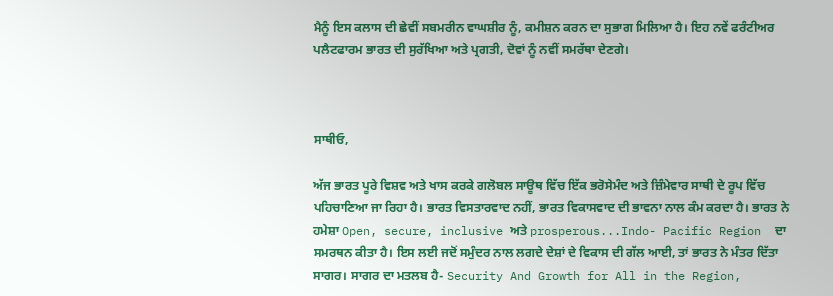ਮੈਨੂੰ ਇਸ ਕਲਾਸ ਦੀ ਛੇਵੀਂ ਸਬਮਰੀਨ ਵਾਘਸ਼ੀਰ ਨੂੰ, ਕਮੀਸ਼ਨ ਕਰਨ ਦਾ ਸੁਭਾਗ ਮਿਲਿਆ ਹੈ। ਇਹ ਨਵੇਂ ਫਰੰਟੀਅਰ ਪਲੈਟਫਾਰਮ ਭਾਰਤ ਦੀ ਸੁਰੱਖਿਆ ਅਤੇ ਪ੍ਰਗਤੀ, ਦੋਵਾਂ ਨੂੰ ਨਵੀਂ ਸਮਰੱਥਾ ਦੇਣਗੇ।



ਸਾਥੀਓ,

ਅੱਜ ਭਾਰਤ ਪੂਰੇ ਵਿਸ਼ਵ ਅਤੇ ਖਾਸ ਕਰਕੇ ਗਲੋਬਲ ਸਾਊਥ ਵਿੱਚ ਇੱਕ ਭਰੋਸੇਮੰਦ ਅਤੇ ਜ਼ਿੰਮੇਵਾਰ ਸਾਥੀ ਦੇ ਰੂਪ ਵਿੱਚ ਪਹਿਚਾਣਿਆ ਜਾ ਰਿਹਾ ਹੈ। ਭਾਰਤ ਵਿਸਤਾਰਵਾਦ ਨਹੀਂ, ਭਾਰਤ ਵਿਕਾਸਵਾਦ ਦੀ ਭਾਵਨਾ ਨਾਲ ਕੰਮ ਕਰਦਾ ਹੈ। ਭਾਰਤ ਨੇ ਹਮੇਸ਼ਾ Open, secure, inclusive ਅਤੇ prosperous...Indo- Pacific Region  ਦਾ ਸਮਰਥਨ ਕੀਤਾ ਹੈ। ਇਸ ਲਈ ਜਦੋਂ ਸਮੁੰਦਰ ਨਾਲ ਲਗਦੇ ਦੇਸ਼ਾਂ ਦੇ ਵਿਕਾਸ ਦੀ ਗੱਲ ਆਈ, ਤਾਂ ਭਾਰਤ ਨੇ ਮੰਤਰ ਦਿੱਤਾ ਸਾਗਰ। ਸਾਗਰ ਦਾ ਮਤਲਬ ਹੈ- Security And Growth for All in the Region,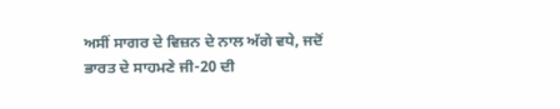ਅਸੀਂ ਸਾਗਰ ਦੇ ਵਿਜ਼ਨ ਦੇ ਨਾਲ ਅੱਗੇ ਵਧੇ, ਜਦੋਂ ਭਾਰਤ ਦੇ ਸਾਹਮਣੇ ਜੀ-20 ਦੀ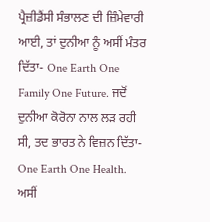ਪ੍ਰੈਜ਼ੀਡੈਂਸੀ ਸੰਭਾਲਣ ਦੀ ਜ਼ਿੰਮੇਵਾਰੀ ਆਈ, ਤਾਂ ਦੁਨੀਆ ਨੂੰ ਅਸੀਂ ਮੰਤਰ ਦਿੱਤਾ- One Earth One Family One Future. ਜਦੋਂ ਦੁਨੀਆ ਕੋਰੋਨਾ ਨਾਲ ਲੜ ਰਹੀ ਸੀ, ਤਦ ਭਾਰਤ ਨੇ ਵਿਜ਼ਨ ਦਿੱਤਾ- One Earth One Health.  ਅਸੀਂ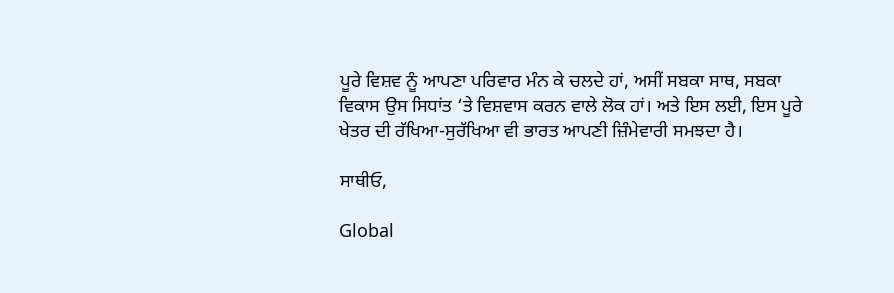ਪੂਰੇ ਵਿਸ਼ਵ ਨੂੰ ਆਪਣਾ ਪਰਿਵਾਰ ਮੰਨ ਕੇ ਚਲਦੇ ਹਾਂ, ਅਸੀਂ ਸਬਕਾ ਸਾਥ, ਸਬਕਾ ਵਿਕਾਸ ਉਸ ਸਿਧਾਂਤ ‘ਤੇ ਵਿਸ਼ਵਾਸ ਕਰਨ ਵਾਲੇ ਲੋਕ ਹਾਂ। ਅਤੇ ਇਸ ਲਈ, ਇਸ ਪੂਰੇ ਖੇਤਰ ਦੀ ਰੱਖਿਆ-ਸੁਰੱਖਿਆ ਵੀ ਭਾਰਤ ਆਪਣੀ ਜ਼ਿੰਮੇਵਾਰੀ ਸਮਝਦਾ ਹੈ।

ਸਾਥੀਓ,

Global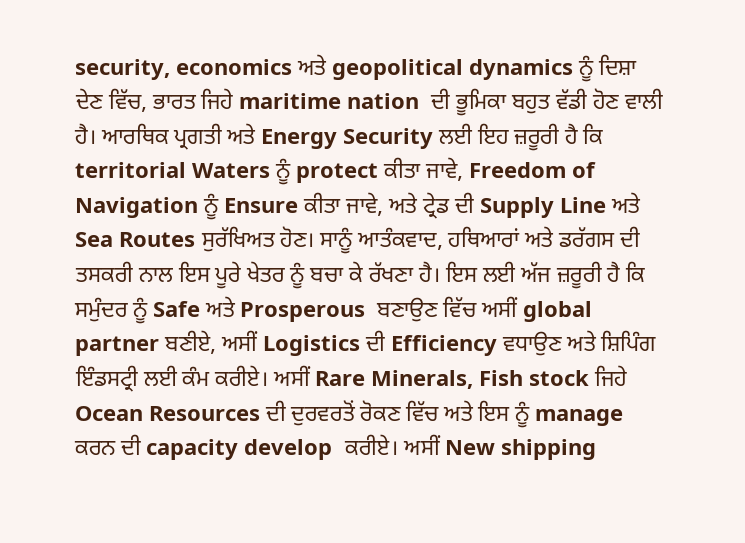security, economics ਅਤੇ geopolitical dynamics ਨੂੰ ਦਿਸ਼ਾ ਦੇਣ ਵਿੱਚ, ਭਾਰਤ ਜਿਹੇ maritime nation  ਦੀ ਭੂਮਿਕਾ ਬਹੁਤ ਵੱਡੀ ਹੋਣ ਵਾਲੀ ਹੈ। ਆਰਥਿਕ ਪ੍ਰਗਤੀ ਅਤੇ Energy Security ਲਈ ਇਹ ਜ਼ਰੂਰੀ ਹੈ ਕਿ territorial Waters ਨੂੰ protect ਕੀਤਾ ਜਾਵੇ, Freedom of Navigation ਨੂੰ Ensure ਕੀਤਾ ਜਾਵੇ, ਅਤੇ ਟ੍ਰੇਡ ਦੀ Supply Line ਅਤੇ Sea Routes ਸੁਰੱਖਿਅਤ ਹੋਣ। ਸਾਨੂੰ ਆਤੰਕਵਾਦ, ਹਥਿਆਰਾਂ ਅਤੇ ਡਰੱਗਸ ਦੀ ਤਸਕਰੀ ਨਾਲ ਇਸ ਪੂਰੇ ਖੇਤਰ ਨੂੰ ਬਚਾ ਕੇ ਰੱਖਣਾ ਹੈ। ਇਸ ਲਈ ਅੱਜ ਜ਼ਰੂਰੀ ਹੈ ਕਿ ਸਮੁੰਦਰ ਨੂੰ Safe ਅਤੇ Prosperous  ਬਣਾਉਣ ਵਿੱਚ ਅਸੀਂ global partner ਬਣੀਏ, ਅਸੀਂ Logistics ਦੀ Efficiency ਵਧਾਉਣ ਅਤੇ ਸ਼ਿਪਿੰਗ ਇੰਡਸਟ੍ਰੀ ਲਈ ਕੰਮ ਕਰੀਏ। ਅਸੀਂ Rare Minerals, Fish stock ਜਿਹੇ Ocean Resources ਦੀ ਦੁਰਵਰਤੋਂ ਰੋਕਣ ਵਿੱਚ ਅਤੇ ਇਸ ਨੂੰ manage ਕਰਨ ਦੀ capacity develop  ਕਰੀਏ। ਅਸੀਂ New shipping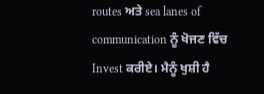routes ਅਤੇ sea lanes of communication ਨੂੰ ਖੋਜਣ ਵਿੱਚ Invest ਕਰੀਏ। ਮੈਨੂੰ ਖੁਸ਼ੀ ਹੈ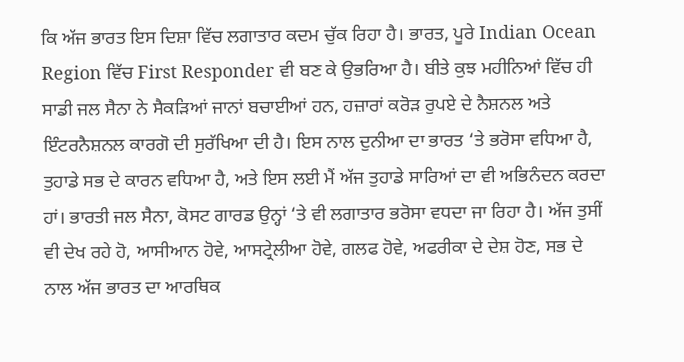ਕਿ ਅੱਜ ਭਾਰਤ ਇਸ ਦਿਸ਼ਾ ਵਿੱਚ ਲਗਾਤਾਰ ਕਦਮ ਚੁੱਕ ਰਿਹਾ ਹੈ। ਭਾਰਤ, ਪੂਰੇ Indian Ocean Region ਵਿੱਚ First Responder ਵੀ ਬਣ ਕੇ ਉਭਰਿਆ ਹੈ। ਬੀਤੇ ਕੁਝ ਮਹੀਨਿਆਂ ਵਿੱਚ ਹੀ ਸਾਡੀ ਜਲ ਸੈਨਾ ਨੇ ਸੈਕੜਿਆਂ ਜਾਨਾਂ ਬਚਾਈਆਂ ਹਨ, ਹਜ਼ਾਰਾਂ ਕਰੋੜ ਰੁਪਏ ਦੇ ਨੈਸ਼ਨਲ ਅਤੇ ਇੰਟਰਨੈਸ਼ਨਲ ਕਾਰਗੋ ਦੀ ਸੁਰੱਖਿਆ ਦੀ ਹੈ। ਇਸ ਨਾਲ ਦੁਨੀਆ ਦਾ ਭਾਰਤ ‘ਤੇ ਭਰੋਸਾ ਵਧਿਆ ਹੈ, ਤੁਹਾਡੇ ਸਭ ਦੇ ਕਾਰਨ ਵਧਿਆ ਹੈ, ਅਤੇ ਇਸ ਲਈ ਮੈਂ ਅੱਜ ਤੁਹਾਡੇ ਸਾਰਿਆਂ ਦਾ ਵੀ ਅਭਿਨੰਦਨ ਕਰਦਾ ਹਾਂ। ਭਾਰਤੀ ਜਲ ਸੈਨਾ, ਕੋਸਟ ਗਾਰਡ ਉਨ੍ਹਾਂ ‘ਤੇ ਵੀ ਲਗਾਤਾਰ ਭਰੋਸਾ ਵਧਦਾ ਜਾ ਰਿਹਾ ਹੈ। ਅੱਜ ਤੁਸੀਂ ਵੀ ਦੇਖ ਰਹੇ ਹੋ, ਆਸੀਆਨ ਹੋਵੇ, ਆਸਟ੍ਰੇਲੀਆ ਹੋਵੇ, ਗਲਫ ਹੋਵੇ, ਅਫਰੀਕਾ ਦੇ ਦੇਸ਼ ਹੋਣ, ਸਭ ਦੇ ਨਾਲ ਅੱਜ ਭਾਰਤ ਦਾ ਆਰਥਿਕ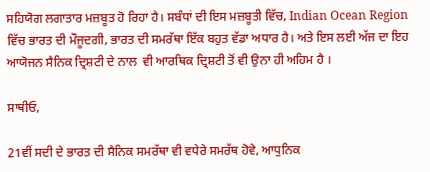ਸਹਿਯੋਗ ਲਗਾਤਾਰ ਮਜ਼ਬੂਤ ਹੋ ਰਿਹਾ ਹੈ। ਸਬੰਧਾਂ ਦੀ ਇਸ ਮਜ਼ਬੂਤੀ ਵਿੱਚ, Indian Ocean Region ਵਿੱਚ ਭਾਰਤ ਦੀ ਮੌਜੂਦਗੀ, ਭਾਰਤ ਦੀ ਸਮਰੱਥਾ ਇੱਕ ਬਹੁਤ ਵੱਡਾ ਅਧਾਰ ਹੈ। ਅਤੇ ਇਸ ਲਈ ਅੱਜ ਦਾ ਇਹ ਆਯੋਜਨ ਸੈਨਿਕ ਦ੍ਰਿਸ਼ਟੀ ਦੇ ਨਾਲ  ਵੀ ਆਰਥਿਕ ਦ੍ਰਿਸ਼ਟੀ ਤੋਂ ਵੀ ਉਨਾ ਹੀ ਅਹਿਮ ਹੈ ।

ਸਾਥੀਓ,

21ਵੀਂ ਸਦੀ ਦੇ ਭਾਰਤ ਦੀ ਸੈਨਿਕ ਸਮਰੱਥਾ ਵੀ ਵਧੇਰੇ ਸਮਰੱਥ ਹੋਵੇ, ਆਧੁਨਿਕ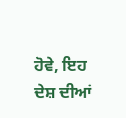ਹੋਵੇ, ਇਹ ਦੇਸ਼ ਦੀਆਂ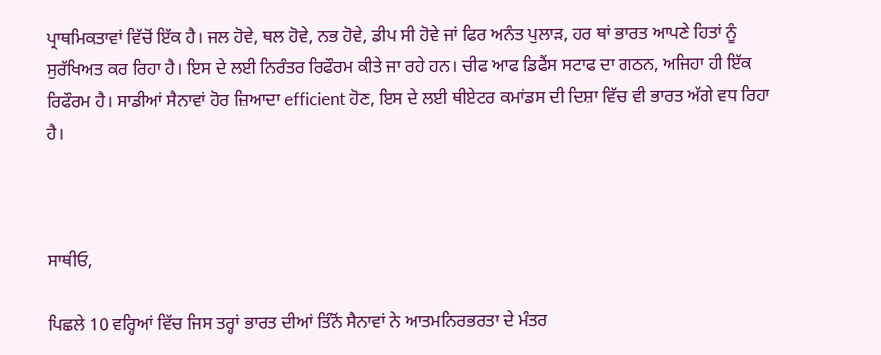ਪ੍ਰਾਥਮਿਕਤਾਵਾਂ ਵਿੱਚੋਂ ਇੱਕ ਹੈ। ਜਲ ਹੋਵੇ, ਥਲ ਹੋਵੇ, ਨਭ ਹੋਵੇ, ਡੀਪ ਸੀ ਹੋਵੇ ਜਾਂ ਫਿਰ ਅਨੰਤ ਪੁਲਾੜ, ਹਰ ਥਾਂ ਭਾਰਤ ਆਪਣੇ ਹਿਤਾਂ ਨੂੰ ਸੁਰੱਖਿਅਤ ਕਰ ਰਿਹਾ ਹੈ। ਇਸ ਦੇ ਲਈ ਨਿਰੰਤਰ ਰਿਫੌਰਮ ਕੀਤੇ ਜਾ ਰਹੇ ਹਨ। ਚੀਫ ਆਫ ਡਿਫੈਂਸ ਸਟਾਫ ਦਾ ਗਠਨ, ਅਜਿਹਾ ਹੀ ਇੱਕ ਰਿਫੌਰਮ ਹੈ। ਸਾਡੀਆਂ ਸੈਨਾਵਾਂ ਹੋਰ ਜ਼ਿਆਦਾ efficient ਹੋਣ, ਇਸ ਦੇ ਲਈ ਥੀਏਟਰ ਕਮਾਂਡਸ ਦੀ ਦਿਸ਼ਾ ਵਿੱਚ ਵੀ ਭਾਰਤ ਅੱਗੇ ਵਧ ਰਿਹਾ ਹੈ।



ਸਾਥੀਓ,

ਪਿਛਲੇ 10 ਵਰ੍ਹਿਆਂ ਵਿੱਚ ਜਿਸ ਤਰ੍ਹਾਂ ਭਾਰਤ ਦੀਆਂ ਤਿੰਨੋਂ ਸੈਨਾਵਾਂ ਨੇ ਆਤਮਨਿਰਭਰਤਾ ਦੇ ਮੰਤਰ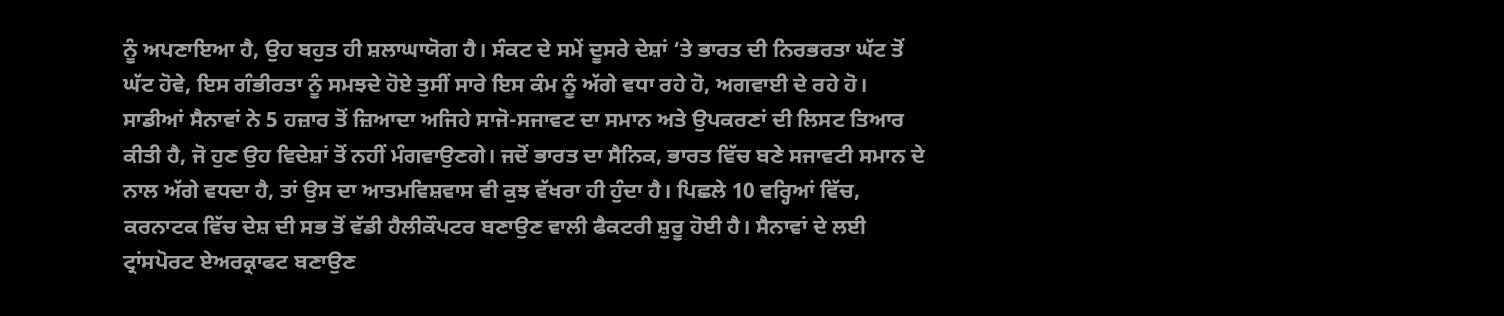ਨੂੰ ਅਪਣਾਇਆ ਹੈ, ਉਹ ਬਹੁਤ ਹੀ ਸ਼ਲਾਘਾਯੋਗ ਹੈ। ਸੰਕਟ ਦੇ ਸਮੇਂ ਦੂਸਰੇ ਦੇਸ਼ਾਂ ‘ਤੇ ਭਾਰਤ ਦੀ ਨਿਰਭਰਤਾ ਘੱਟ ਤੋਂ ਘੱਟ ਹੋਵੇ, ਇਸ ਗੰਭੀਰਤਾ ਨੂੰ ਸਮਝਦੇ ਹੋਏ ਤੁਸੀਂ ਸਾਰੇ ਇਸ ਕੰਮ ਨੂੰ ਅੱਗੇ ਵਧਾ ਰਹੇ ਹੋ, ਅਗਵਾਈ ਦੇ ਰਹੇ ਹੋ। ਸਾਡੀਆਂ ਸੈਨਾਵਾਂ ਨੇ 5 ਹਜ਼ਾਰ ਤੋਂ ਜ਼ਿਆਦਾ ਅਜਿਹੇ ਸਾਜੋ-ਸਜਾਵਟ ਦਾ ਸਮਾਨ ਅਤੇ ਉਪਕਰਣਾਂ ਦੀ ਲਿਸਟ ਤਿਆਰ ਕੀਤੀ ਹੈ, ਜੋ ਹੁਣ ਉਹ ਵਿਦੇਸ਼ਾਂ ਤੋਂ ਨਹੀਂ ਮੰਗਵਾਉਣਗੇ। ਜਦੋਂ ਭਾਰਤ ਦਾ ਸੈਨਿਕ, ਭਾਰਤ ਵਿੱਚ ਬਣੇ ਸਜਾਵਟੀ ਸਮਾਨ ਦੇ ਨਾਲ ਅੱਗੇ ਵਧਦਾ ਹੈ, ਤਾਂ ਉਸ ਦਾ ਆਤਮਵਿਸ਼ਵਾਸ ਵੀ ਕੁਝ ਵੱਖਰਾ ਹੀ ਹੁੰਦਾ ਹੈ। ਪਿਛਲੇ 10 ਵਰ੍ਹਿਆਂ ਵਿੱਚ, ਕਰਨਾਟਕ ਵਿੱਚ ਦੇਸ਼ ਦੀ ਸਭ ਤੋਂ ਵੱਡੀ ਹੈਲੀਕੌਪਟਰ ਬਣਾਉਣ ਵਾਲੀ ਫੈਕਟਰੀ ਸ਼ੁਰੂ ਹੋਈ ਹੈ। ਸੈਨਾਵਾਂ ਦੇ ਲਈ ਟ੍ਰਾਂਸਪੋਰਟ ਏਅਰਕ੍ਰਾਫਟ ਬਣਾਉਣ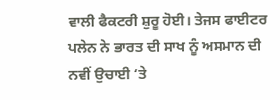ਵਾਲੀ ਫੈਕਟਰੀ ਸ਼ੁਰੂ ਹੋਈ। ਤੇਜਸ ਫਾਈਟਰ ਪਲੇਨ ਨੇ ਭਾਰਤ ਦੀ ਸਾਖ ਨੂੰ ਅਸਮਾਨ ਦੀ ਨਵੀਂ ਉਚਾਈ ‘ਤੇ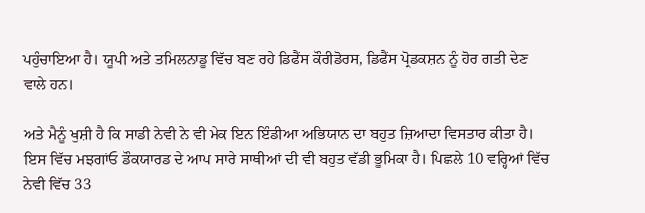ਪਹੁੰਚਾਇਆ ਹੈ। ਯੂਪੀ ਅਤੇ ਤਮਿਲਨਾਡੂ ਵਿੱਚ ਬਣ ਰਹੇ ਡਿਫੈਂਸ ਕੌਰੀਡੋਰਸ, ਡਿਫੈਂਸ ਪ੍ਰੋਡਕਸ਼ਨ ਨੂੰ ਹੋਰ ਗਤੀ ਦੇਣ ਵਾਲੇ ਹਨ।

ਅਤੇ ਮੈਨੂੰ ਖੁਸ਼ੀ ਹੈ ਕਿ ਸਾਡੀ ਨੇਵੀ ਨੇ ਵੀ ਮੇਕ ਇਨ ਇੰਡੀਆ ਅਭਿਯਾਨ ਦਾ ਬਹੁਤ ਜ਼ਿਆਦਾ ਵਿਸਤਾਰ ਕੀਤਾ ਹੈ। ਇਸ ਵਿੱਚ ਮਝਗਾਂਓ ਡੌਕਯਾਰਡ ਦੇ ਆਪ ਸਾਰੇ ਸਾਥੀਆਂ ਦੀ ਵੀ ਬਹੁਤ ਵੱਡੀ ਭੂਮਿਕਾ ਹੈ। ਪਿਛਲੇ 10 ਵਰ੍ਹਿਆਂ ਵਿੱਚ ਨੇਵੀ ਵਿੱਚ 33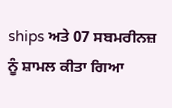ships ਅਤੇ 07 ਸਬਮਰੀਨਜ਼ ਨੂੰ ਸ਼ਾਮਲ ਕੀਤਾ ਗਿਆ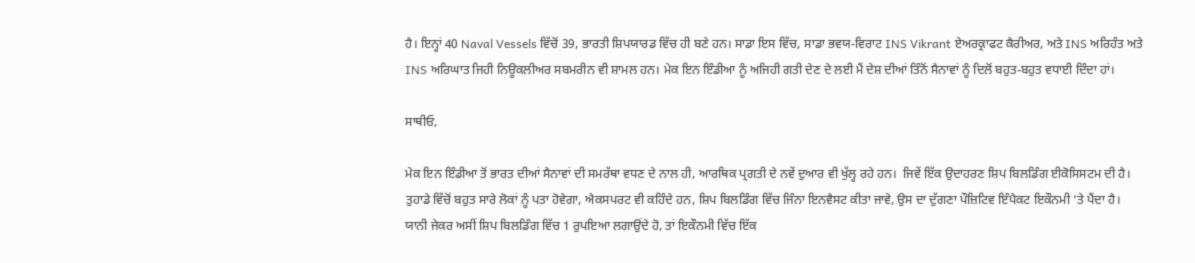ਹੈ। ਇਨ੍ਹਾਂ 40 Naval Vessels ਵਿੱਚੋਂ 39, ਭਾਰਤੀ ਸ਼ਿਪਯਾਰਡ ਵਿੱਚ ਹੀ ਬਣੇ ਹਨ। ਸਾਡਾ ਇਸ ਵਿੱਚ, ਸਾਡਾ ਭਵਯ-ਵਿਰਾਟ INS Vikrant ਏਅਰਕ੍ਰਾਫਟ ਕੈਰੀਅਰ, ਅਤੇ INS ਅਰਿਹੰਤ ਅਤੇ INS ਅਰਿਘਾਤ ਜਿਹੀ ਨਿਊਕਲੀਅਰ ਸਬਮਰੀਨ ਵੀ ਸ਼ਾਮਲ ਹਨ। ਮੇਕ ਇਨ ਇੰਡੀਆ ਨੂੰ ਅਜਿਹੀ ਗਤੀ ਦੇਣ ਦੇ ਲਈ ਮੈਂ ਦੇਸ਼ ਦੀਆਂ ਤਿੰਨੋਂ ਸੈਨਾਵਾਂ ਨੂੰ ਦਿਲੋਂ ਬਹੁਤ-ਬਹੁਤ ਵਧਾਈ ਦਿੰਦਾ ਹਾਂ।

ਸਾਥੀਓ,

ਮੇਕ ਇਨ ਇੰਡੀਆ ਤੋਂ ਭਾਰਤ ਦੀਆਂ ਸੈਨਾਵਾਂ ਦੀ ਸਮਰੱਥਾ ਵਧਣ ਦੇ ਨਾਲ ਹੀ, ਆਰਥਿਕ ਪ੍ਰਗਤੀ ਦੇ ਨਵੇਂ ਦੁਆਰ ਵੀ ਖੁੱਲ੍ਹ ਰਹੇ ਹਨ।  ਜਿਵੇਂ ਇੱਕ ਉਦਾਹਰਣ ਸ਼ਿਪ ਬਿਲਡਿੰਗ ਈਕੋਸਿਸਟਮ ਦੀ ਹੈ। ਤੁਹਾਡੇ ਵਿੱਚੋਂ ਬਹੁਤ ਸਾਰੇ ਲੋਕਾਂ ਨੂੰ ਪਤਾ ਹੋਵੇਗਾ, ਐਕਸਪਰਟ ਵੀ ਕਹਿੰਦੇ ਹਨ, ਸ਼ਿਪ ਬਿਲਡਿੰਗ ਵਿੱਚ ਜਿੰਨਾ ਇਨਵੈਸਟ ਕੀਤਾ ਜਾਵੇ, ਉਸ ਦਾ ਦੁੱਗਣਾ ਪੌਜ਼ਿਟਿਵ ਇੰਪੈਕਟ ਇਕੌਨਮੀ ‘ਤੇ ਪੈਂਦਾ ਹੈ। ਯਾਨੀ ਜੇਕਰ ਅਸੀਂ ਸ਼ਿਪ ਬਿਲਡਿੰਗ ਵਿੱਚ 1 ਰੁਪਇਆ ਲਗਾਉਂਦੇ ਹੋ, ਤਾਂ ਇਕੌਨਮੀ ਵਿੱਚ ਇੱਕ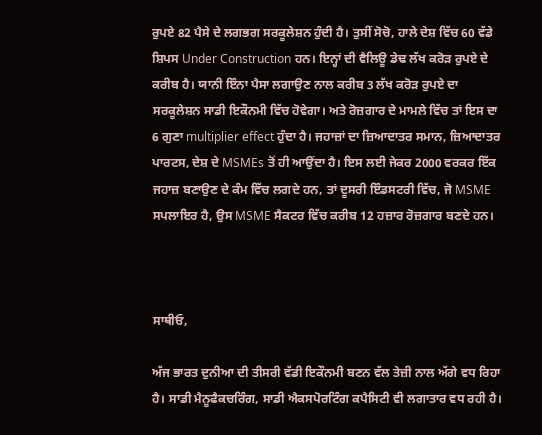ਰੁਪਏ 82 ਪੈਸੇ ਦੇ ਲਗਭਗ ਸਰਕੂਲੇਸ਼ਨ ਹੁੰਦੀ ਹੈ। ਤੁਸੀਂ ਸੋਚੋ, ਹਾਲੇ ਦੇਸ਼ ਵਿੱਚ 60 ਵੱਡੇ ਸ਼ਿਪਸ Under Construction ਹਨ। ਇਨ੍ਹਾਂ ਦੀ ਵੈਲਿਊ ਡੇਢ ਲੱਖ ਕਰੋੜ ਰੁਪਏ ਦੇ ਕਰੀਬ ਹੈ। ਯਾਨੀ ਇੰਨਾ ਪੈਸਾ ਲਗਾਉਣ ਨਾਲ ਕਰੀਬ 3 ਲੱਖ ਕਰੋੜ ਰੁਪਏ ਦਾ ਸਰਕੂਲੇਸ਼ਨ ਸਾਡੀ ਇਕੌਨਮੀ ਵਿੱਚ ਹੋਵੇਗਾ। ਅਤੇ ਰੋਜ਼ਗਾਰ ਦੇ ਮਾਮਲੇ ਵਿੱਚ ਤਾਂ ਇਸ ਦਾ 6 ਗੁਣਾ multiplier effect ਹੁੰਦਾ ਹੈ। ਜਹਾਜ਼ਾਂ ਦਾ ਜ਼ਿਆਦਾਤਰ ਸਮਾਨ, ਜ਼ਿਆਦਾਤਰ ਪਾਰਟਸ, ਦੇਸ਼ ਦੇ MSMEs ਤੋਂ ਹੀ ਆਉਂਦਾ ਹੈ। ਇਸ ਲਈ ਜੇਕਰ 2000 ਵਰਕਰ ਇੱਕ ਜਹਾਜ਼ ਬਣਾਉਣ ਦੇ ਕੰਮ ਵਿੱਚ ਲਗਦੇ ਹਨ, ਤਾਂ ਦੂਸਰੀ ਇੰਡਸਟਰੀ ਵਿੱਚ, ਜੋ MSME ਸਪਲਾਇਰ ਹੈ, ਉਸ MSME ਸੈਕਟਰ ਵਿੱਚ ਕਰੀਬ 12 ਹਜ਼ਾਰ ਰੋਜ਼ਗਾਰ ਬਣਦੇ ਹਨ।



ਸਾਥੀਓ,

ਅੱਜ ਭਾਰਤ ਦੁਨੀਆ ਦੀ ਤੀਸਰੀ ਵੱਡੀ ਇਕੌਨਮੀ ਬਣਨ ਵੱਲ ਤੇਜ਼ੀ ਨਾਲ ਅੱਗੇ ਵਧ ਰਿਹਾ ਹੈ। ਸਾਡੀ ਮੈਨੂਫੈਕਚਰਿੰਗ, ਸਾਡੀ ਐਕਸਪੋਰਟਿੰਗ ਕਪੈਸਿਟੀ ਵੀ ਲਗਾਤਾਰ ਵਧ ਰਹੀ ਹੈ।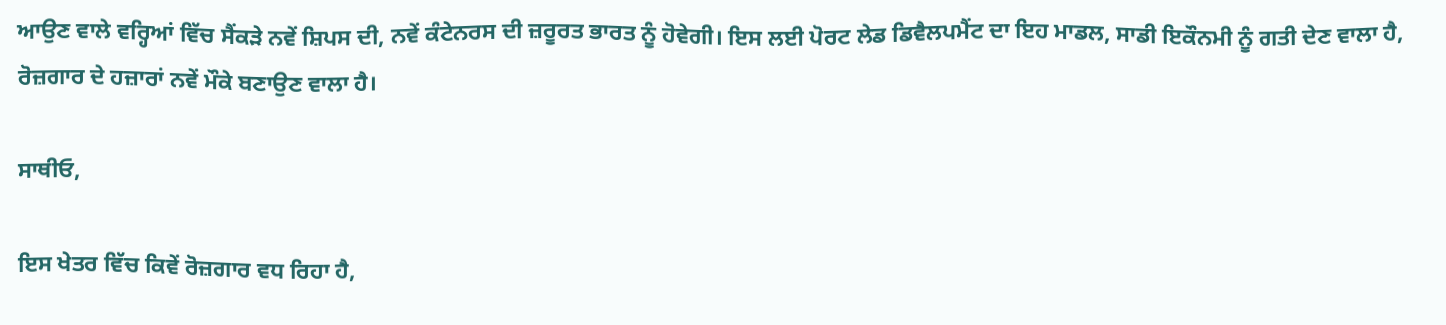ਆਉਣ ਵਾਲੇ ਵਰ੍ਹਿਆਂ ਵਿੱਚ ਸੈਂਕੜੇ ਨਵੇਂ ਸ਼ਿਪਸ ਦੀ, ਨਵੇਂ ਕੰਟੇਨਰਸ ਦੀ ਜ਼ਰੂਰਤ ਭਾਰਤ ਨੂੰ ਹੋਵੇਗੀ। ਇਸ ਲਈ ਪੋਰਟ ਲੇਡ ਡਿਵੈਲਪਮੈਂਟ ਦਾ ਇਹ ਮਾਡਲ, ਸਾਡੀ ਇਕੌਨਮੀ ਨੂੰ ਗਤੀ ਦੇਣ ਵਾਲਾ ਹੈ, ਰੋਜ਼ਗਾਰ ਦੇ ਹਜ਼ਾਰਾਂ ਨਵੇਂ ਮੌਕੇ ਬਣਾਉਣ ਵਾਲਾ ਹੈ।

ਸਾਥੀਓ,

ਇਸ ਖੇਤਰ ਵਿੱਚ ਕਿਵੇਂ ਰੋਜ਼ਗਾਰ ਵਧ ਰਿਹਾ ਹੈ,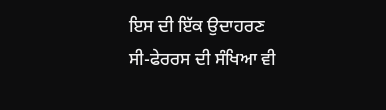ਇਸ ਦੀ ਇੱਕ ਉਦਾਹਰਣ ਸੀ-ਫੇਰਰਸ ਦੀ ਸੰਖਿਆ ਵੀ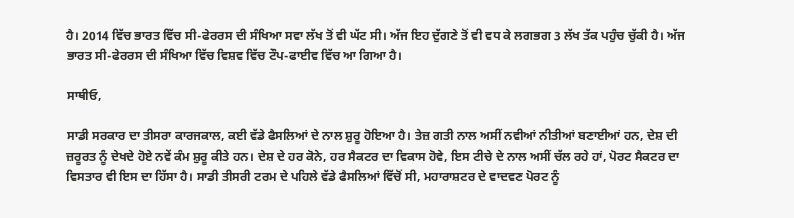ਹੈ। 2014 ਵਿੱਚ ਭਾਰਤ ਵਿੱਚ ਸੀ-ਫੇਰਰਸ ਦੀ ਸੰਖਿਆ ਸਵਾ ਲੱਖ ਤੋਂ ਵੀ ਘੱਟ ਸੀ। ਅੱਜ ਇਹ ਦੁੱਗਣੇ ਤੋਂ ਵੀ ਵਧ ਕੇ ਲਗਭਗ 3 ਲੱਖ ਤੱਕ ਪਹੁੰਚ ਚੁੱਕੀ ਹੈ। ਅੱਜ ਭਾਰਤ ਸੀ-ਫੇਰਰਸ ਦੀ ਸੰਖਿਆ ਵਿੱਚ ਵਿਸ਼ਵ ਵਿੱਚ ਟੌਪ-ਫਾਈਵ ਵਿੱਚ ਆ ਗਿਆ ਹੈ।

ਸਾਥੀਓ,

ਸਾਡੀ ਸਰਕਾਰ ਦਾ ਤੀਸਰਾ ਕਾਰਜਕਾਲ, ਕਈ ਵੱਡੇ ਫੈਸਲਿਆਂ ਦੇ ਨਾਲ ਸ਼ੁਰੂ ਹੋਇਆ ਹੈ। ਤੇਜ਼ ਗਤੀ ਨਾਲ ਅਸੀਂ ਨਵੀਆਂ ਨੀਤੀਆਂ ਬਣਾਈਆਂ ਹਨ, ਦੇਸ਼ ਦੀ ਜ਼ਰੂਰਤ ਨੂੰ ਦੇਖਦੇ ਹੋਏ ਨਵੇਂ ਕੰਮ ਸ਼ੁਰੂ ਕੀਤੇ ਹਨ। ਦੇਸ਼ ਦੇ ਹਰ ਕੋਨੇ, ਹਰ ਸੈਕਟਰ ਦਾ ਵਿਕਾਸ ਹੋਵੇ, ਇਸ ਟੀਚੇ ਦੇ ਨਾਲ ਅਸੀਂ ਚੱਲ ਰਹੇ ਹਾਂ, ਪੋਰਟ ਸੈਕਟਰ ਦਾ ਵਿਸਤਾਰ ਵੀ ਇਸ ਦਾ ਹਿੱਸਾ ਹੈ। ਸਾਡੀ ਤੀਸਰੀ ਟਰਮ ਦੇ ਪਹਿਲੇ ਵੱਡੇ ਫੈਸਲਿਆਂ ਵਿੱਚੋਂ ਸੀ, ਮਹਾਰਾਸ਼ਟਰ ਦੇ ਵਾਦਵਣ ਪੋਰਟ ਨੂੰ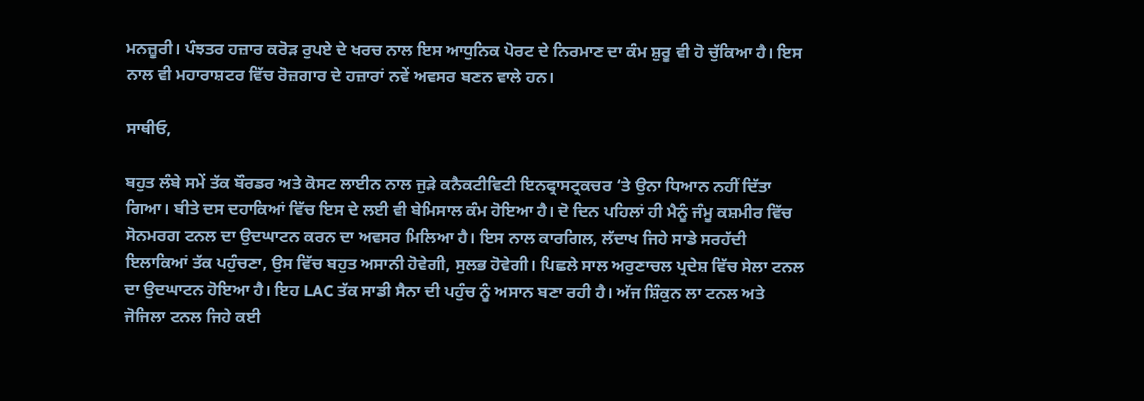ਮਨਜ਼ੂਰੀ। ਪੰਝਤਰ ਹਜ਼ਾਰ ਕਰੋੜ ਰੁਪਏ ਦੇ ਖਰਚ ਨਾਲ ਇਸ ਆਧੁਨਿਕ ਪੋਰਟ ਦੇ ਨਿਰਮਾਣ ਦਾ ਕੰਮ ਸ਼ੁਰੂ ਵੀ ਹੋ ਚੁੱਕਿਆ ਹੈ। ਇਸ ਨਾਲ ਵੀ ਮਹਾਰਾਸ਼ਟਰ ਵਿੱਚ ਰੋਜ਼ਗਾਰ ਦੇ ਹਜ਼ਾਰਾਂ ਨਵੇਂ ਅਵਸਰ ਬਣਨ ਵਾਲੇ ਹਨ।

ਸਾਥੀਓ,

ਬਹੁਤ ਲੰਬੇ ਸਮੇਂ ਤੱਕ ਬੌਰਡਰ ਅਤੇ ਕੋਸਟ ਲਾਈਨ ਨਾਲ ਜੁੜੇ ਕਨੈਕਟੀਵਿਟੀ ਇਨਫ੍ਰਾਸਟ੍ਰਕਚਰ ‘ਤੇ ਉਨਾ ਧਿਆਨ ਨਹੀਂ ਦਿੱਤਾ ਗਿਆ। ਬੀਤੇ ਦਸ ਦਹਾਕਿਆਂ ਵਿੱਚ ਇਸ ਦੇ ਲਈ ਵੀ ਬੇਮਿਸਾਲ ਕੰਮ ਹੋਇਆ ਹੈ। ਦੋ ਦਿਨ ਪਹਿਲਾਂ ਹੀ ਮੈਨੂੰ ਜੰਮੂ ਕਸ਼ਮੀਰ ਵਿੱਚ ਸੋਨਮਰਗ ਟਨਲ ਦਾ ਉਦਘਾਟਨ ਕਰਨ ਦਾ ਅਵਸਰ ਮਿਲਿਆ ਹੈ। ਇਸ ਨਾਲ ਕਾਰਗਿਲ, ਲੱਦਾਖ ਜਿਹੇ ਸਾਡੇ ਸਰਹੱਦੀ ਇਲਾਕਿਆਂ ਤੱਕ ਪਹੁੰਚਣਾ, ਉਸ ਵਿੱਚ ਬਹੁਤ ਅਸਾਨੀ ਹੋਵੇਗੀ, ਸੁਲਭ ਹੋਵੇਗੀ। ਪਿਛਲੇ ਸਾਲ ਅਰੁਣਾਚਲ ਪ੍ਰਦੇਸ਼ ਵਿੱਚ ਸੇਲਾ ਟਨਲ ਦਾ ਉਦਘਾਟਨ ਹੋਇਆ ਹੈ। ਇਹ LAC ਤੱਕ ਸਾਡੀ ਸੈਨਾ ਦੀ ਪਹੁੰਚ ਨੂੰ ਅਸਾਨ ਬਣਾ ਰਹੀ ਹੈ। ਅੱਜ ਸ਼ਿੰਕੁਨ ਲਾ ਟਨਲ ਅਤੇ ਜੋਜਿਲਾ ਟਨਲ ਜਿਹੇ ਕਈ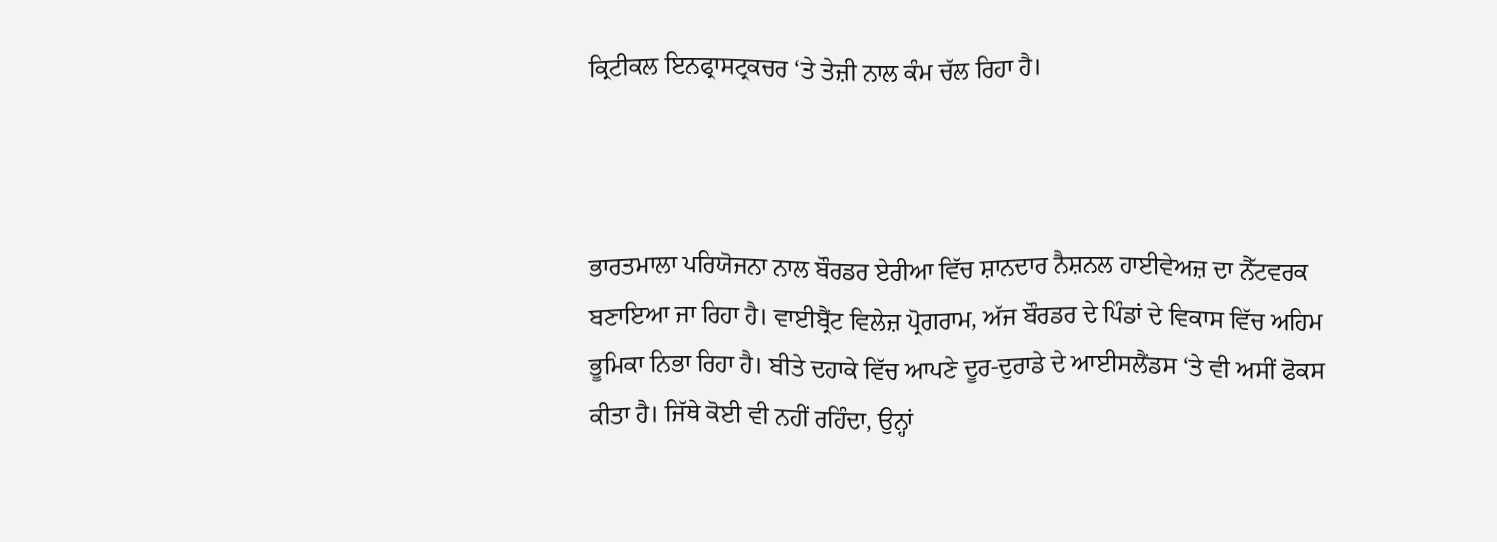ਕ੍ਰਿਟੀਕਲ ਇਨਫ੍ਰਾਸਟ੍ਰਕਚਰ ‘ਤੇ ਤੇਜ਼ੀ ਨਾਲ ਕੰਮ ਚੱਲ ਰਿਹਾ ਹੈ।



ਭਾਰਤਮਾਲਾ ਪਰਿਯੋਜਨਾ ਨਾਲ ਬੌਰਡਰ ਏਰੀਆ ਵਿੱਚ ਸ਼ਾਨਦਾਰ ਨੈਸ਼ਨਲ ਹਾਈਵੇਅਜ਼ ਦਾ ਨੈੱਟਵਰਕ ਬਣਾਇਆ ਜਾ ਰਿਹਾ ਹੈ। ਵਾਈਬ੍ਰੈਂਟ ਵਿਲੇਜ਼ ਪ੍ਰੋਗਰਾਮ, ਅੱਜ ਬੌਰਡਰ ਦੇ ਪਿੰਡਾਂ ਦੇ ਵਿਕਾਸ ਵਿੱਚ ਅਹਿਮ ਭੂਮਿਕਾ ਨਿਭਾ ਰਿਹਾ ਹੈ। ਬੀਤੇ ਦਹਾਕੇ ਵਿੱਚ ਆਪਣੇ ਦੂਰ-ਦੁਰਾਡੇ ਦੇ ਆਈਸਲੈਂਡਸ ‘ਤੇ ਵੀ ਅਸੀਂ ਫੋਕਸ ਕੀਤਾ ਹੈ। ਜਿੱਥੇ ਕੋਈ ਵੀ ਨਹੀਂ ਰਹਿੰਦਾ, ਉਨ੍ਹਾਂ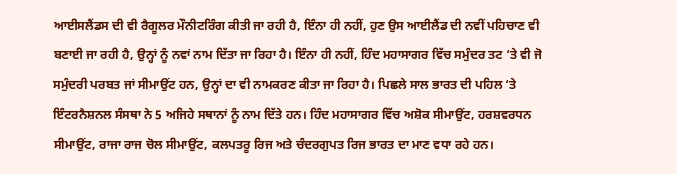ਆਈਸਲੈਂਡਸ ਦੀ ਵੀ ਰੈਗੂਲਰ ਮੌਨੀਟਰਿੰਗ ਕੀਤੀ ਜਾ ਰਹੀ ਹੈ, ਇੰਨਾ ਹੀ ਨਹੀਂ, ਹੁਣ ਉਸ ਆਈਲੈਂਡ ਦੀ ਨਵੀਂ ਪਹਿਚਾਣ ਵੀ ਬਣਾਈ ਜਾ ਰਹੀ ਹੈ, ਉਨ੍ਹਾਂ ਨੂੰ ਨਵਾਂ ਨਾਮ ਦਿੱਤਾ ਜਾ ਰਿਹਾ ਹੈ। ਇੰਨਾ ਹੀ ਨਹੀਂ, ਹਿੰਦ ਮਹਾਸਾਗਰ ਵਿੱਚ ਸਮੁੰਦਰ ਤਟ ‘ਤੇ ਵੀ ਜੋ ਸਮੁੰਦਰੀ ਪਰਬਤ ਜਾਂ ਸੀਮਾਉਂਟ ਹਨ, ਉਨ੍ਹਾਂ ਦਾ ਵੀ ਨਾਮਕਰਣ ਕੀਤਾ ਜਾ ਰਿਹਾ ਹੈ। ਪਿਛਲੇ ਸਾਲ ਭਾਰਤ ਦੀ ਪਹਿਲ ‘ਤੇ ਇੰਟਰਨੈਸ਼ਨਲ ਸੰਸਥਾ ਨੇ 5 ਅਜਿਹੇ ਸਥਾਨਾਂ ਨੂੰ ਨਾਮ ਦਿੱਤੇ ਹਨ। ਹਿੰਦ ਮਹਾਸਾਗਰ ਵਿੱਚ ਅਸ਼ੋਕ ਸੀਮਾਉਂਟ, ਹਰਸ਼ਵਰਧਨ ਸੀਮਾਉਂਟ, ਰਾਜਾ ਰਾਜ ਚੋਲ ਸੀਮਾਉਂਟ, ਕਲਪਤਰੂ ਰਿਜ ਅਤੇ ਚੰਦਰਗੁਪਤ ਰਿਜ ਭਾਰਤ ਦਾ ਮਾਣ ਵਧਾ ਰਹੇ ਹਨ।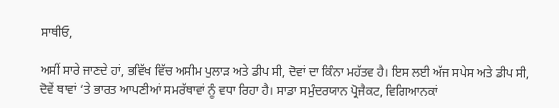ਸਾਥੀਓ,

ਅਸੀਂ ਸਾਰੇ ਜਾਣਦੇ ਹਾਂ, ਭਵਿੱਖ ਵਿੱਚ ਅਸੀਮ ਪੁਲਾੜ ਅਤੇ ਡੀਪ ਸੀ, ਦੋਵਾਂ ਦਾ ਕਿੰਨਾ ਮਹੱਤਵ ਹੈ। ਇਸ ਲਈ ਅੱਜ ਸਪੇਸ ਅਤੇ ਡੀਪ ਸੀ, ਦੋਵੇਂ ਥਾਵਾਂ ‘ਤੇ ਭਾਰਤ ਆਪਣੀਆਂ ਸਮਰੱਥਾਵਾਂ ਨੂੰ ਵਧਾ ਰਿਹਾ ਹੈ। ਸਾਡਾ ਸਮੁੰਦਰਯਾਨ ਪ੍ਰੋਜੈਕਟ, ਵਿਗਿਆਨਕਾਂ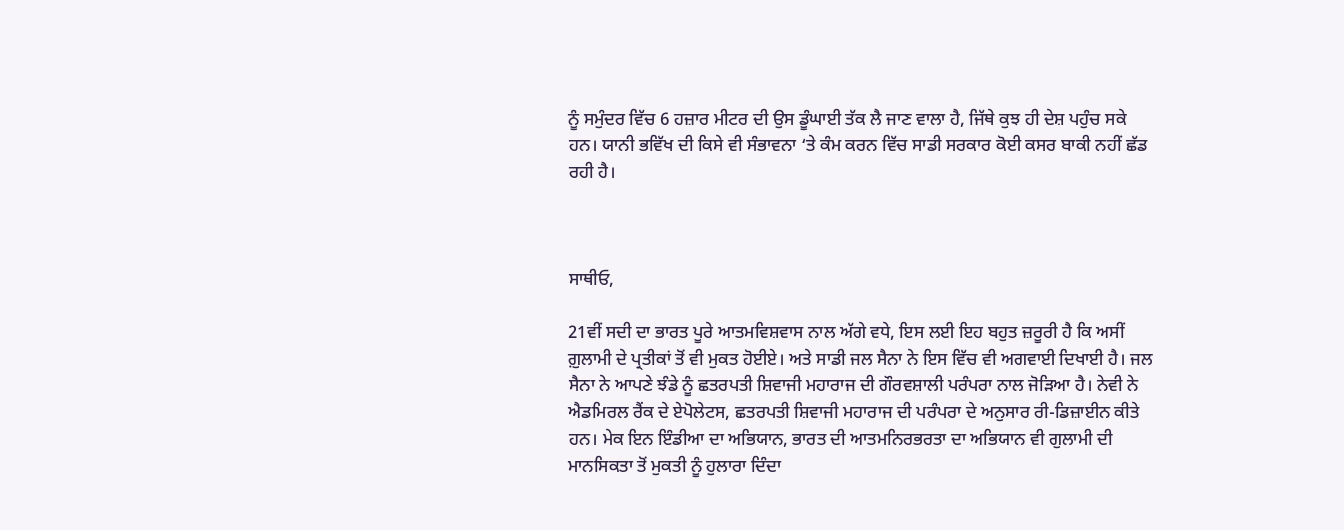ਨੂੰ ਸਮੁੰਦਰ ਵਿੱਚ 6 ਹਜ਼ਾਰ ਮੀਟਰ ਦੀ ਉਸ ਡੂੰਘਾਈ ਤੱਕ ਲੈ ਜਾਣ ਵਾਲਾ ਹੈ, ਜਿੱਥੇ ਕੁਝ ਹੀ ਦੇਸ਼ ਪਹੁੰਚ ਸਕੇ ਹਨ। ਯਾਨੀ ਭਵਿੱਖ ਦੀ ਕਿਸੇ ਵੀ ਸੰਭਾਵਨਾ ‘ਤੇ ਕੰਮ ਕਰਨ ਵਿੱਚ ਸਾਡੀ ਸਰਕਾਰ ਕੋਈ ਕਸਰ ਬਾਕੀ ਨਹੀਂ ਛੱਡ ਰਹੀ ਹੈ।



ਸਾਥੀਓ,

21ਵੀਂ ਸਦੀ ਦਾ ਭਾਰਤ ਪੂਰੇ ਆਤਮਵਿਸ਼ਵਾਸ ਨਾਲ ਅੱਗੇ ਵਧੇ, ਇਸ ਲਈ ਇਹ ਬਹੁਤ ਜ਼ਰੂਰੀ ਹੈ ਕਿ ਅਸੀਂ ਗ਼ੁਲਾਮੀ ਦੇ ਪ੍ਰਤੀਕਾਂ ਤੋਂ ਵੀ ਮੁਕਤ ਹੋਈਏ। ਅਤੇ ਸਾਡੀ ਜਲ ਸੈਨਾ ਨੇ ਇਸ ਵਿੱਚ ਵੀ ਅਗਵਾਈ ਦਿਖਾਈ ਹੈ। ਜਲ ਸੈਨਾ ਨੇ ਆਪਣੇ ਝੰਡੇ ਨੂੰ ਛਤਰਪਤੀ ਸ਼ਿਵਾਜੀ ਮਹਾਰਾਜ ਦੀ ਗੌਰਵਸ਼ਾਲੀ ਪਰੰਪਰਾ ਨਾਲ ਜੋੜਿਆ ਹੈ। ਨੇਵੀ ਨੇ ਐਡਮਿਰਲ ਰੈਂਕ ਦੇ ਏਪੋਲੇਟਸ, ਛਤਰਪਤੀ ਸ਼ਿਵਾਜੀ ਮਹਾਰਾਜ ਦੀ ਪਰੰਪਰਾ ਦੇ ਅਨੁਸਾਰ ਰੀ-ਡਿਜ਼ਾਈਨ ਕੀਤੇ ਹਨ। ਮੇਕ ਇਨ ਇੰਡੀਆ ਦਾ ਅਭਿਯਾਨ, ਭਾਰਤ ਦੀ ਆਤਮਨਿਰਭਰਤਾ ਦਾ ਅਭਿਯਾਨ ਵੀ ਗੁਲਾਮੀ ਦੀ ਮਾਨਸਿਕਤਾ ਤੋਂ ਮੁਕਤੀ ਨੂੰ ਹੁਲਾਰਾ ਦਿੰਦਾ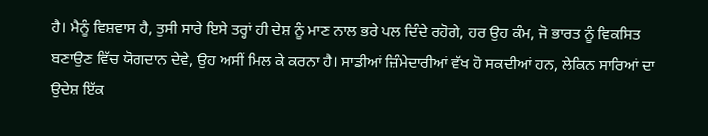ਹੈ। ਮੈਨੂੰ ਵਿਸ਼ਵਾਸ ਹੈ, ਤੁਸੀ ਸਾਰੇ ਇਸੇ ਤਰ੍ਹਾਂ ਹੀ ਦੇਸ਼ ਨੂੰ ਮਾਣ ਨਾਲ ਭਰੇ ਪਲ ਦਿੰਦੇ ਰਹੋਗੇ, ਹਰ ਉਹ ਕੰਮ, ਜੋ ਭਾਰਤ ਨੂੰ ਵਿਕਸਿਤ ਬਣਾਉਣ ਵਿੱਚ ਯੋਗਦਾਨ ਦੇਵੇ, ਉਹ ਅਸੀਂ ਮਿਲ ਕੇ ਕਰਨਾ ਹੈ। ਸਾਡੀਆਂ ਜ਼ਿੰਮੇਦਾਰੀਆਂ ਵੱਖ ਹੋ ਸਕਦੀਆਂ ਹਨ, ਲੇਕਿਨ ਸਾਰਿਆਂ ਦਾ ਉਦੇਸ਼ ਇੱਕ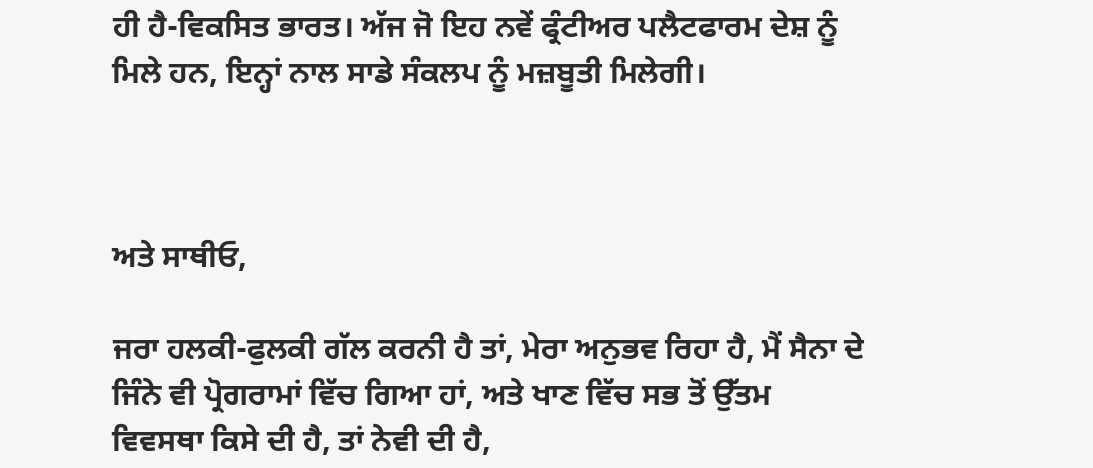ਹੀ ਹੈ-ਵਿਕਸਿਤ ਭਾਰਤ। ਅੱਜ ਜੋ ਇਹ ਨਵੇਂ ਫ੍ਰੰਟੀਅਰ ਪਲੈਟਫਾਰਮ ਦੇਸ਼ ਨੂੰ ਮਿਲੇ ਹਨ, ਇਨ੍ਹਾਂ ਨਾਲ ਸਾਡੇ ਸੰਕਲਪ ਨੂੰ ਮਜ਼ਬੂਤੀ ਮਿਲੇਗੀ।



ਅਤੇ ਸਾਥੀਓ,

ਜਰਾ ਹਲਕੀ-ਫੁਲਕੀ ਗੱਲ ਕਰਨੀ ਹੈ ਤਾਂ, ਮੇਰਾ ਅਨੁਭਵ ਰਿਹਾ ਹੈ, ਮੈਂ ਸੈਨਾ ਦੇ ਜਿੰਨੇ ਵੀ ਪ੍ਰੋਗਰਾਮਾਂ ਵਿੱਚ ਗਿਆ ਹਾਂ, ਅਤੇ ਖਾਣ ਵਿੱਚ ਸਭ ਤੋਂ ਉੱਤਮ ਵਿਵਸਥਾ ਕਿਸੇ ਦੀ ਹੈ, ਤਾਂ ਨੇਵੀ ਦੀ ਹੈ,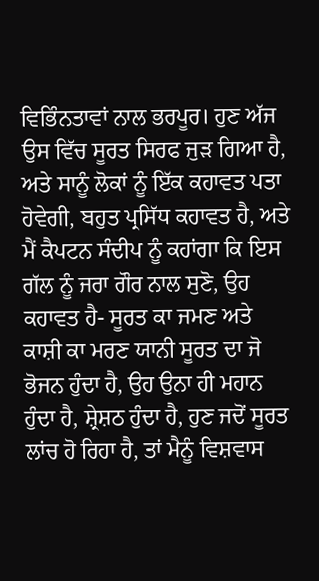ਵਿਭਿੰਨਤਾਵਾਂ ਨਾਲ ਭਰਪੂਰ। ਹੁਣ ਅੱਜ ਉਸ ਵਿੱਚ ਸੂਰਤ ਸਿਰਫ ਜੁੜ ਗਿਆ ਹੈ, ਅਤੇ ਸਾਨੂੰ ਲੋਕਾਂ ਨੂੰ ਇੱਕ ਕਹਾਵਤ ਪਤਾ ਹੋਵੇਗੀ, ਬਹੁਤ ਪ੍ਰਸਿੱਧ ਕਹਾਵਤ ਹੈ, ਅਤੇ ਮੈਂ ਕੈਪਟਨ ਸੰਦੀਪ ਨੂੰ ਕਹਾਂਗਾ ਕਿ ਇਸ ਗੱਲ ਨੂੰ ਜਰਾ ਗੌਰ ਨਾਲ ਸੁਣੋ, ਉਹ ਕਹਾਵਤ ਹੈ- ਸੂਰਤ ਕਾ ਜਮਣ ਅਤੇ ਕਾਸ਼ੀ ਕਾ ਮਰਣ ਯਾਨੀ ਸੂਰਤ ਦਾ ਜੋ ਭੋਜਨ ਹੁੰਦਾ ਹੈ, ਉਹ ਉਨਾ ਹੀ ਮਹਾਨ ਹੁੰਦਾ ਹੈ, ਸ਼੍ਰੇਸ਼ਠ ਹੁੰਦਾ ਹੈ, ਹੁਣ ਜਦੋਂ ਸੂਰਤ ਲਾਂਚ ਹੋ ਰਿਹਾ ਹੈ, ਤਾਂ ਮੈਨੂੰ ਵਿਸ਼ਵਾਸ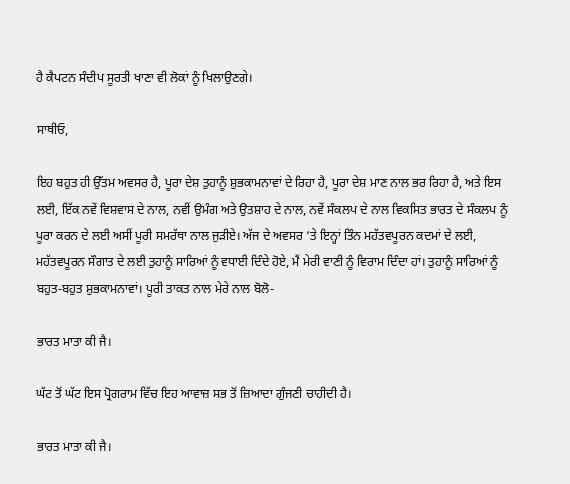ਹੈ ਕੈਪਟਨ ਸੰਦੀਪ ਸੂਰਤੀ ਖਾਣਾ ਵੀ ਲੋਕਾਂ ਨੂੰ ਖਿਲਾਉਣਗੇ।

ਸਾਥੀਓ,

ਇਹ ਬਹੁਤ ਹੀ ਉੱਤਮ ਅਵਸਰ ਹੈ, ਪੂਰਾ ਦੇਸ਼ ਤੁਹਾਨੂੰ ਸ਼ੁਭਕਾਮਨਾਵਾਂ ਦੇ ਰਿਹਾ ਹੈ, ਪੂਰਾ ਦੇਸ਼ ਮਾਣ ਨਾਲ ਭਰ ਰਿਹਾ ਹੈ, ਅਤੇ ਇਸ ਲਈ, ਇੱਕ ਨਵੇਂ ਵਿਸ਼ਵਾਸ ਦੇ ਨਾਲ, ਨਵੀਂ ਉਮੰਗ ਅਤੇ ਉਤਸ਼ਾਹ ਦੇ ਨਾਲ, ਨਵੇਂ ਸੰਕਲਪ ਦੇ ਨਾਲ ਵਿਕਸਿਤ ਭਾਰਤ ਦੇ ਸੰਕਲਪ ਨੂੰ ਪੂਰਾ ਕਰਨ ਦੇ ਲਈ ਅਸੀਂ ਪੂਰੀ ਸਮਰੱਥਾ ਨਾਲ ਜੁੜੀਏ। ਅੱਜ ਦੇ ਅਵਸਰ ‘ਤੇ ਇਨ੍ਹਾਂ ਤਿੰਨ ਮਹੱਤਵਪੂਰਨ ਕਦਮਾਂ ਦੇ ਲਈ, ਮਹੱਤਵਪੂਰਨ ਸੌਗਾਤ ਦੇ ਲਈ ਤੁਹਾਨੂੰ ਸਾਰਿਆਂ ਨੂੰ ਵਧਾਈ ਦਿੰਦੇ ਹੋਏ, ਮੈਂ ਮੇਰੀ ਵਾਣੀ ਨੂੰ ਵਿਰਾਮ ਦਿੰਦਾ ਹਾਂ। ਤੁਹਾਨੂੰ ਸਾਰਿਆਂ ਨੂੰ ਬਹੁਤ-ਬਹੁਤ ਸ਼ੁਭਕਾਮਨਾਵਾਂ। ਪੂਰੀ ਤਾਕਤ ਨਾਲ ਮੇਰੇ ਨਾਲ ਬੋਲੋ-

ਭਾਰਤ ਮਾਤਾ ਕੀ ਜੈ।

ਘੱਟ ਤੋਂ ਘੱਟ ਇਸ ਪ੍ਰੋਗਰਾਮ ਵਿੱਚ ਇਹ ਆਵਾਜ਼ ਸਭ ਤੋਂ ਜ਼ਿਆਦਾ ਗੁੰਜਣੀ ਚਾਹੀਦੀ ਹੈ।

ਭਾਰਤ ਮਾਤਾ ਕੀ ਜੈ।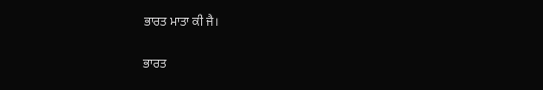ਭਾਰਤ ਮਾਤਾ ਕੀ ਜੈ।

ਭਾਰਤ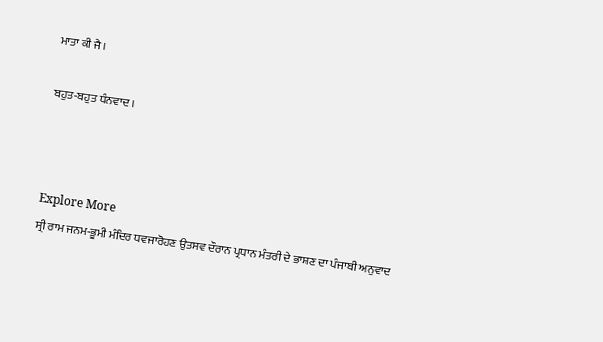ਮਾਤਾ ਕੀ ਜੈ।

ਬਹੁਤ-ਬਹੁਤ ਧੰਨਵਾਦ ।



Explore More
ਸ੍ਰੀ ਰਾਮ ਜਨਮ-ਭੂਮੀ ਮੰਦਿਰ ਧਵਜਾਰੋਹਣ ਉਤਸਵ ਦੌਰਾਨ ਪ੍ਰਧਾਨ ਮੰਤਰੀ ਦੇ ਭਾਸ਼ਣ ਦਾ ਪੰਜਾਬੀ ਅਨੁਵਾਦ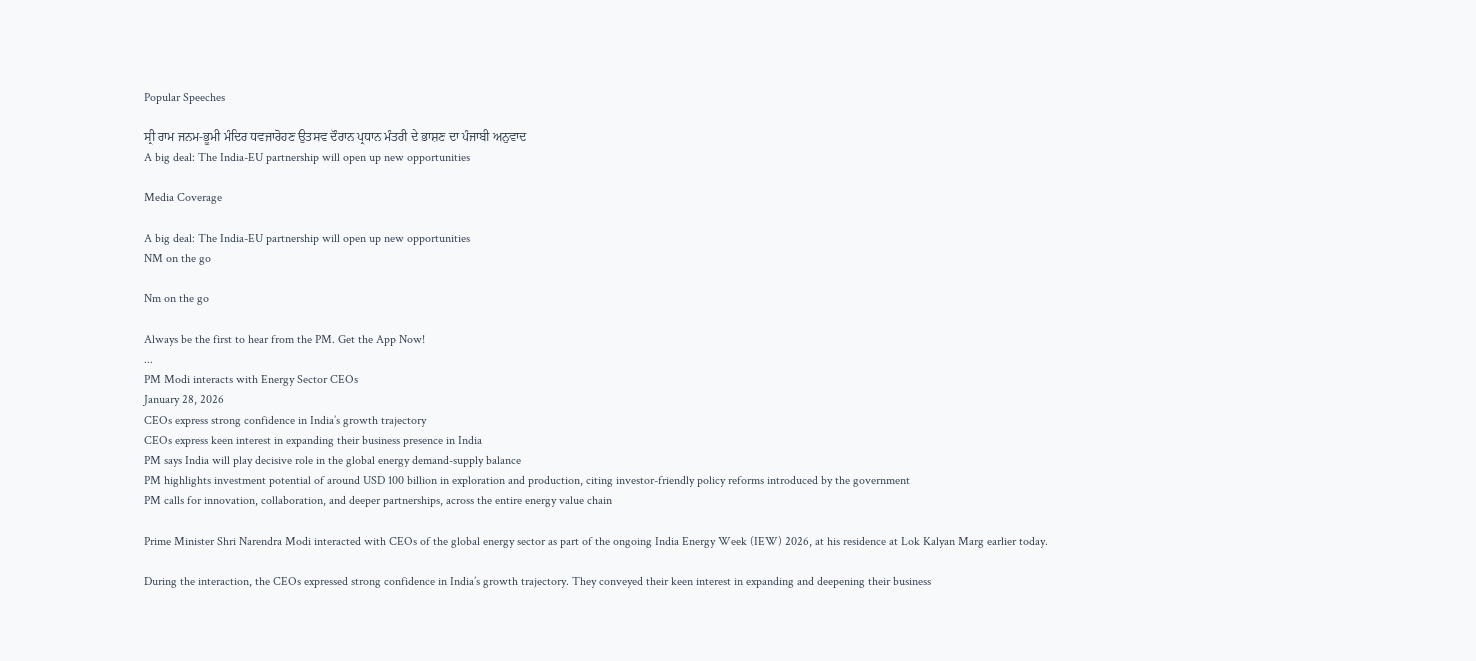Popular Speeches

ਸ੍ਰੀ ਰਾਮ ਜਨਮ-ਭੂਮੀ ਮੰਦਿਰ ਧਵਜਾਰੋਹਣ ਉਤਸਵ ਦੌਰਾਨ ਪ੍ਰਧਾਨ ਮੰਤਰੀ ਦੇ ਭਾਸ਼ਣ ਦਾ ਪੰਜਾਬੀ ਅਨੁਵਾਦ
A big deal: The India-EU partnership will open up new opportunities

Media Coverage

A big deal: The India-EU partnership will open up new opportunities
NM on the go

Nm on the go

Always be the first to hear from the PM. Get the App Now!
...
PM Modi interacts with Energy Sector CEOs
January 28, 2026
CEOs express strong confidence in India’s growth trajectory
CEOs express keen interest in expanding their business presence in India
PM says India will play decisive role in the global energy demand-supply balance
PM highlights investment potential of around USD 100 billion in exploration and production, citing investor-friendly policy reforms introduced by the government
PM calls for innovation, collaboration, and deeper partnerships, across the entire energy value chain

Prime Minister Shri Narendra Modi interacted with CEOs of the global energy sector as part of the ongoing India Energy Week (IEW) 2026, at his residence at Lok Kalyan Marg earlier today.

During the interaction, the CEOs expressed strong confidence in India’s growth trajectory. They conveyed their keen interest in expanding and deepening their business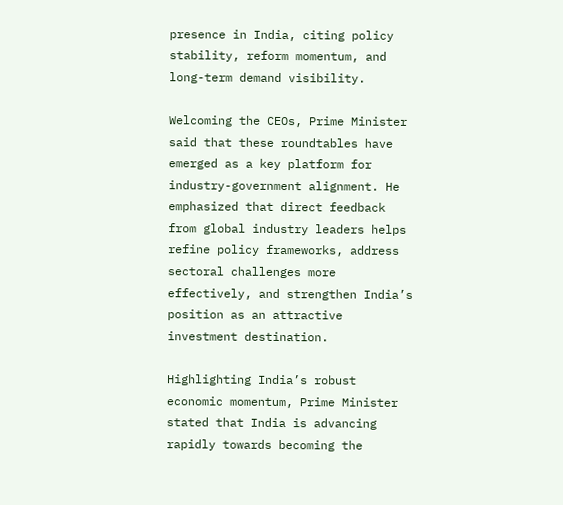presence in India, citing policy stability, reform momentum, and long-term demand visibility.

Welcoming the CEOs, Prime Minister said that these roundtables have emerged as a key platform for industry-government alignment. He emphasized that direct feedback from global industry leaders helps refine policy frameworks, address sectoral challenges more effectively, and strengthen India’s position as an attractive investment destination.

Highlighting India’s robust economic momentum, Prime Minister stated that India is advancing rapidly towards becoming the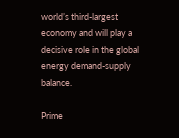world’s third-largest economy and will play a decisive role in the global energy demand-supply balance.

Prime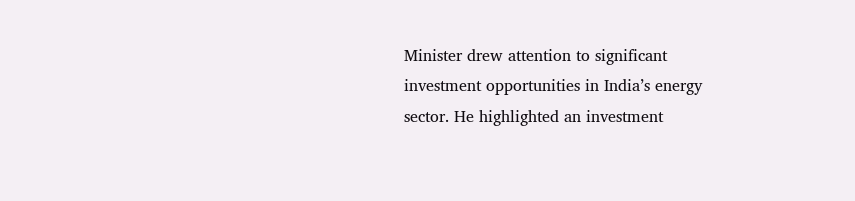Minister drew attention to significant investment opportunities in India’s energy sector. He highlighted an investment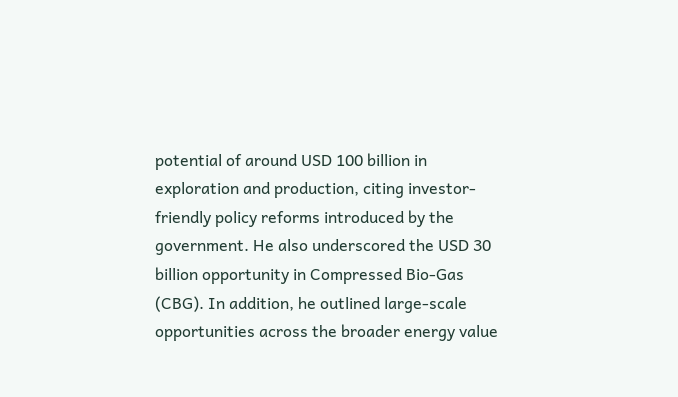potential of around USD 100 billion in exploration and production, citing investor-friendly policy reforms introduced by the government. He also underscored the USD 30 billion opportunity in Compressed Bio-Gas (CBG). In addition, he outlined large-scale opportunities across the broader energy value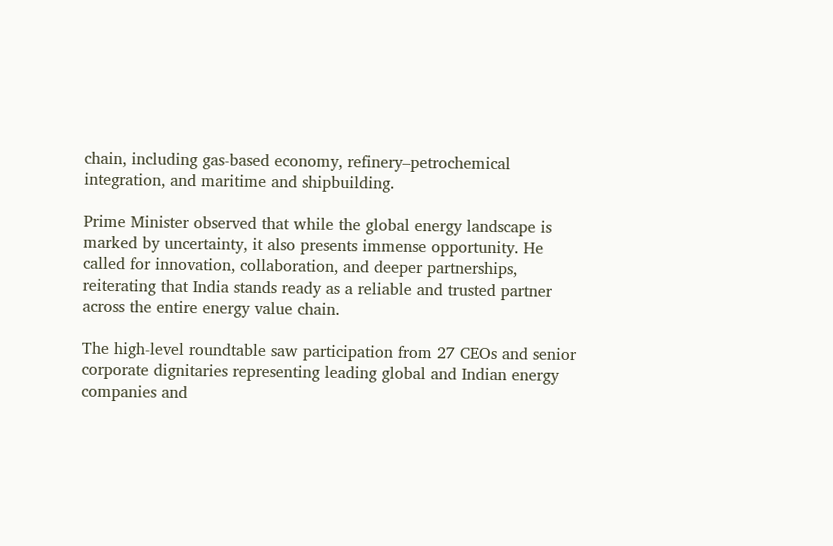chain, including gas-based economy, refinery–petrochemical integration, and maritime and shipbuilding.

Prime Minister observed that while the global energy landscape is marked by uncertainty, it also presents immense opportunity. He called for innovation, collaboration, and deeper partnerships, reiterating that India stands ready as a reliable and trusted partner across the entire energy value chain.

The high-level roundtable saw participation from 27 CEOs and senior corporate dignitaries representing leading global and Indian energy companies and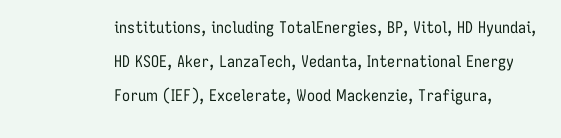institutions, including TotalEnergies, BP, Vitol, HD Hyundai, HD KSOE, Aker, LanzaTech, Vedanta, International Energy Forum (IEF), Excelerate, Wood Mackenzie, Trafigura,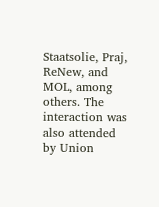Staatsolie, Praj, ReNew, and MOL, among others. The interaction was also attended by Union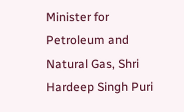Minister for Petroleum and Natural Gas, Shri Hardeep Singh Puri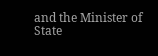and the Minister of State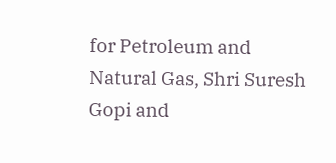for Petroleum and Natural Gas, Shri Suresh Gopi and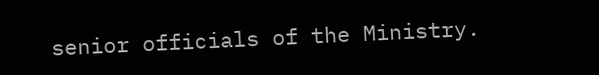senior officials of the Ministry.